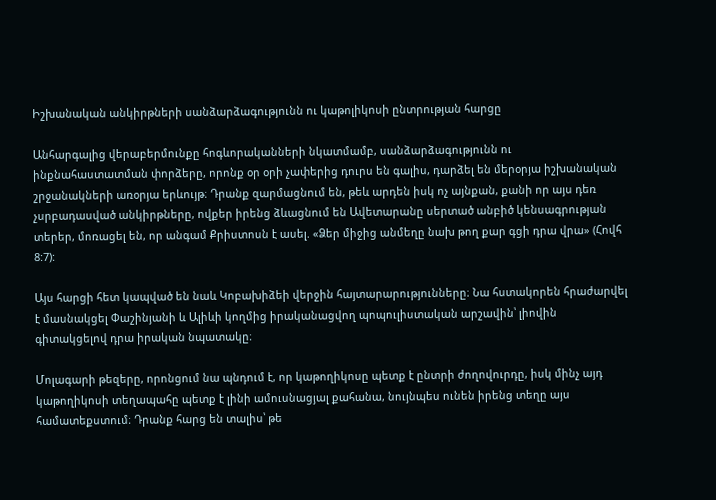Իշխանական անկիրթների սանձարձագությունն ու կաթոլիկոսի ընտրության հարցը

Անհարգալից վերաբերմունքը հոգևորականների նկատմամբ, սանձարձագությունն ու ինքնահաստատման փորձերը, որոնք օր օրի չափերից դուրս են գալիս, դարձել են մերօրյա իշխանական շրջանակների առօրյա երևույթ։ Դրանք զարմացնում են, թեև արդեն իսկ ոչ այնքան, քանի որ այս դեռ չսրբադասված անկիրթները, ովքեր իրենց ձևացնում են Ավետարանը սերտած անբիծ կենսագրության տերեր, մոռացել են, որ անգամ Քրիստոսն է ասել. «Ձեր միջից անմեղը նախ թող քար գցի դրա վրա» (Հովհ 8:7):

Այս հարցի հետ կապված են նաև Կոբախիձեի վերջին հայտարարությունները։ Նա հստակորեն հրաժարվել է մասնակցել Փաշինյանի և Ալիևի կողմից իրականացվող պոպուլիստական արշավին՝ լիովին գիտակցելով դրա իրական նպատակը։

Մոլագարի թեզերը, որոնցում նա պնդում է, որ կաթողիկոսը պետք է ընտրի ժողովուրդը, իսկ մինչ այդ կաթողիկոսի տեղապահը պետք է լինի ամուսնացյալ քահանա, նույնպես ունեն իրենց տեղը այս համատեքստում։ Դրանք հարց են տալիս՝ թե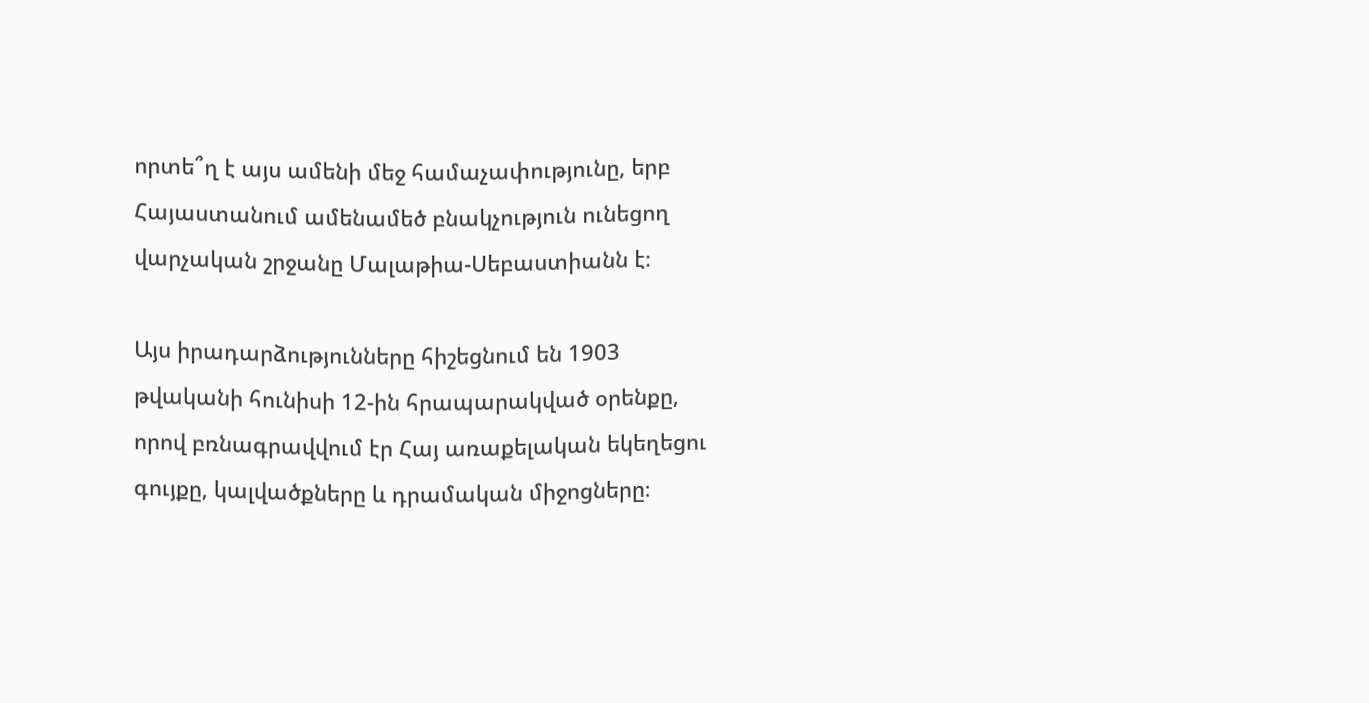որտե՞ղ է այս ամենի մեջ համաչափությունը, երբ Հայաստանում ամենամեծ բնակչություն ունեցող վարչական շրջանը Մալաթիա-Սեբաստիանն է։

Այս իրադարձությունները հիշեցնում են 1903 թվականի հունիսի 12-ին հրապարակված օրենքը, որով բռնագրավվում էր Հայ առաքելական եկեղեցու գույքը, կալվածքները և դրամական միջոցները։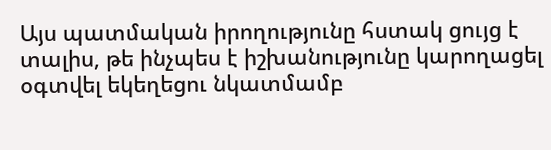Այս պատմական իրողությունը հստակ ցույց է տալիս, թե ինչպես է իշխանությունը կարողացել օգտվել եկեղեցու նկատմամբ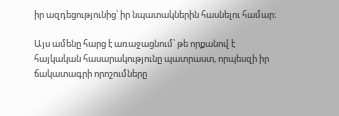իր ազդեցությունից՝ իր նպատակներին հասնելու համար։

Այս ամենը հարց է առաջացնում՝ թե որքանով է հայկական հասարակությունը պատրաստ, որպեսզի իր ճակատագրի որոշումները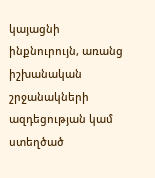կայացնի ինքնուրույն, առանց իշխանական շրջանակների ազդեցության կամ ստեղծած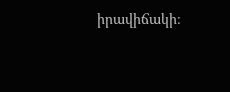իրավիճակի։